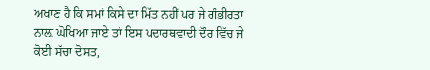ਅਖਾਣ ਹੈ ਕਿ ਸਮਾਂ ਕਿਸੇ ਦਾ ਮਿੱਤ ਨਹੀਂ ਪਰ ਜੇ ਗੰਭੀਰਤਾ ਨਾਲ਼ ਘੋਖਿਆ ਜਾਏ ਤਾਂ ਇਸ ਪਦਾਰਥਵਾਦੀ ਦੌਰ ਵਿੱਚ ਜੇ ਕੋਈ ਸੱਚਾ ਦੋਸਤ,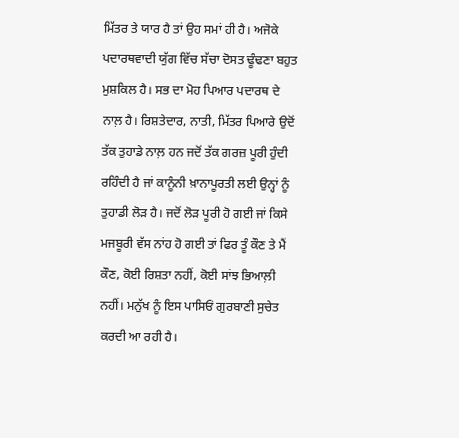ਮਿੱਤਰ ਤੇ ਯਾਰ ਹੈ ਤਾਂ ਉਹ ਸਮਾਂ ਹੀ ਹੈ। ਅਜੋਕੇ ਪਦਾਰਥਵਾਦੀ ਯੁੱਗ ਵਿੱਚ ਸੱਚਾ ਦੋਸਤ ਢੂੰਢਣਾ ਬਹੁਤ ਮੁਸ਼ਕਿਲ ਹੈ। ਸਭ ਦਾ ਮੋਹ ਪਿਆਰ ਪਦਾਰਥ ਦੇ ਨਾਲ਼ ਹੈ। ਰਿਸ਼ਤੇਦਾਰ, ਨਾਤੀ, ਮਿੱਤਰ ਪਿਆਰੇ ਉਦੋਂ ਤੱਕ ਤੁਹਾਡੇ ਨਾਲ਼ ਹਨ ਜਦੋਂ ਤੱਕ ਗਰਜ਼ ਪੂਰੀ ਹੁੰਦੀ ਰਹਿੰਦੀ ਹੈ ਜਾਂ ਕਾਨੂੰਨੀ ਖ਼ਾਨਾਪੂਰਤੀ ਲਈ ਉਨ੍ਹਾਂ ਨੂੰ ਤੁਹਾਡੀ ਲੋੜ ਹੈ। ਜਦੋਂ ਲੋੜ ਪੂਰੀ ਹੋ ਗਈ ਜਾਂ ਕਿਸੇ ਮਜਬੂਰੀ ਵੱਸ ਨਾਂਹ ਹੋ ਗਈ ਤਾਂ ਫਿਰ ਤੂੰ ਕੌਣ ਤੇ ਮੈਂ ਕੌਣ, ਕੋਈ ਰਿਸ਼ਤਾ ਨਹੀਂ, ਕੋਈ ਸਾਂਝ ਭਿਆਲ਼ੀ ਨਹੀਂ। ਮਨੁੱਖ ਨੂੰ ਇਸ ਪਾਸਿਓਂ ਗੁਰਬਾਣੀ ਸੁਚੇਤ ਕਰਦੀ ਆ ਰਹੀ ਹੈ।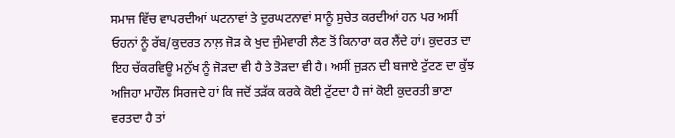ਸਮਾਜ ਵਿੱਚ ਵਾਪਰਦੀਆਂ ਘਟਨਾਵਾਂ ਤੇ ਦੁਰਘਟਨਾਵਾਂ ਸਾਨੂੰ ਸੁਚੇਤ ਕਰਦੀਆਂ ਹਨ ਪਰ ਅਸੀਂ ਓਹਨਾਂ ਨੂੰ ਰੱਬ/ਕੁਦਰਤ ਨਾਲ਼ ਜੋੜ ਕੇ ਖੁਦ ਜੁੰਮੇਵਾਰੀ ਲੈਣ ਤੋਂ ਕਿਨਾਰਾ ਕਰ ਲੈਂਦੇ ਹਾਂ। ਕੁਦਰਤ ਦਾ ਇਹ ਚੱਕਰਵਿਊ ਮਨੁੱਖ ਨੂੰ ਜੋੜਦਾ ਵੀ ਹੈ ਤੇ ਤੋੜਦਾ ਵੀ ਹੈ। ਅਸੀਂ ਜੁੜਨ ਦੀ ਬਜਾਏ ਟੁੱਟਣ ਦਾ ਕੁੱਝ ਅਜਿਹਾ ਮਾਹੌਲ ਸਿਰਜਦੇ ਹਾਂ ਕਿ ਜਦੋਂ ਤੜੱਕ ਕਰਕੇ ਕੋਈ ਟੁੱਟਦਾ ਹੈ ਜਾਂ ਕੋਈ ਕੁਦਰਤੀ ਭਾਣਾ ਵਰਤਦਾ ਹੈ ਤਾਂ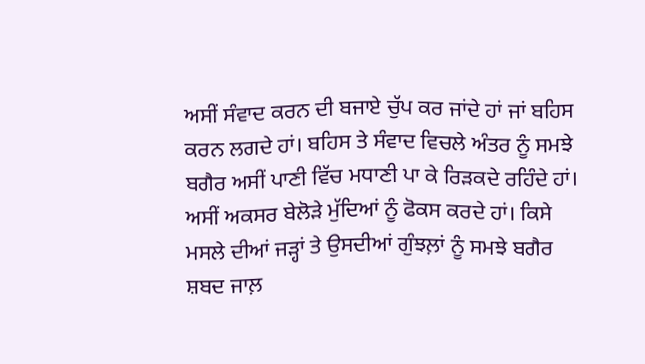ਅਸੀਂ ਸੰਵਾਦ ਕਰਨ ਦੀ ਬਜਾਏ ਚੁੱਪ ਕਰ ਜਾਂਦੇ ਹਾਂ ਜਾਂ ਬਹਿਸ ਕਰਨ ਲਗਦੇ ਹਾਂ। ਬਹਿਸ ਤੇ ਸੰਵਾਦ ਵਿਚਲੇ ਅੰਤਰ ਨੂੰ ਸਮਝੇ ਬਗੈਰ ਅਸੀਂ ਪਾਣੀ ਵਿੱਚ ਮਧਾਣੀ ਪਾ ਕੇ ਰਿੜਕਦੇ ਰਹਿੰਦੇ ਹਾਂ। ਅਸੀਂ ਅਕਸਰ ਬੇਲੋੜੇ ਮੁੱਦਿਆਂ ਨੂੰ ਫੋਕਸ ਕਰਦੇ ਹਾਂ। ਕਿਸੇ ਮਸਲੇ ਦੀਆਂ ਜੜ੍ਹਾਂ ਤੇ ਉਸਦੀਆਂ ਗੁੰਝਲ਼ਾਂ ਨੂੰ ਸਮਝੇ ਬਗੈਰ ਸ਼ਬਦ ਜਾਲ਼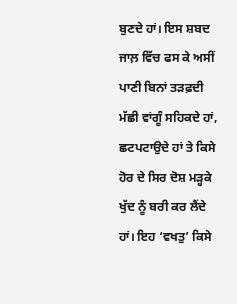ਬੁਣਦੇ ਹਾਂ। ਇਸ ਸ਼ਬਦ ਜਾਲ਼ ਵਿੱਚ ਫਸ ਕੇ ਅਸੀਂ ਪਾਣੀ ਬਿਨਾਂ ਤੜਫ਼ਦੀ ਮੱਛੀ ਵਾਂਗੂੰ ਸਹਿਕਦੇ ਹਾਂ, ਛਟਪਟਾਉਦੇ ਹਾਂ ਤੇ ਕਿਸੇ ਹੋਰ ਦੇ ਸਿਰ ਦੋਸ਼ ਮੜ੍ਹਕੇ ਖੁੱਦ ਨੂੰ ਬਰੀ ਕਰ ਲੈਂਦੇ ਹਾਂ। ਇਹ ‘ਵਖਤੁ’ ਕਿਸੇ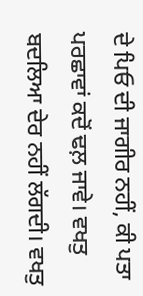ਦੇ ਪਿਓ ਦੀ ਜਾਗੀਰ ਨਹੀਂ, ਕੀ ਪਤਾ ਪਰਛਾਵਾਂ ਕਦੋਂ ਢਲ਼ ਜਾਵੇ। ਵਖਤੁ ਬਦਲਿਆ ਦੇਰ ਨਹੀਂ ਲੱਗਦੀ। ਵਖਤੁ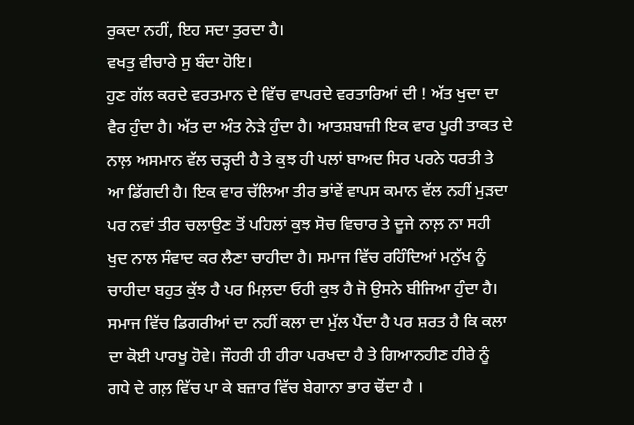ਰੁਕਦਾ ਨਹੀਂ, ਇਹ ਸਦਾ ਤੁਰਦਾ ਹੈ।
ਵਖਤੁ ਵੀਚਾਰੇ ਸੁ ਬੰਦਾ ਹੋਇ।
ਹੁਣ ਗੱਲ ਕਰਦੇ ਵਰਤਮਾਨ ਦੇ ਵਿੱਚ ਵਾਪਰਦੇ ਵਰਤਾਰਿਆਂ ਦੀ ! ਅੱਤ ਖੁਦਾ ਦਾ ਵੈਰ ਹੁੰਦਾ ਹੈ। ਅੱਤ ਦਾ ਅੰਤ ਨੇੜੇ ਹੁੰਦਾ ਹੈ। ਆਤਸ਼ਬਾਜ਼ੀ ਇਕ ਵਾਰ ਪੂਰੀ ਤਾਕਤ ਦੇ ਨਾਲ਼ ਅਸਮਾਨ ਵੱਲ ਚੜ੍ਹਦੀ ਹੈ ਤੇ ਕੁਝ ਹੀ ਪਲਾਂ ਬਾਅਦ ਸਿਰ ਪਰਨੇ ਧਰਤੀ ਤੇ ਆ ਡਿੱਗਦੀ ਹੈ। ਇਕ ਵਾਰ ਚੱਲਿਆ ਤੀਰ ਭਾਂਵੇਂ ਵਾਪਸ ਕਮਾਨ ਵੱਲ ਨਹੀਂ ਮੁੜਦਾ ਪਰ ਨਵਾਂ ਤੀਰ ਚਲਾਉਣ ਤੋਂ ਪਹਿਲਾਂ ਕੁਝ ਸੋਚ ਵਿਚਾਰ ਤੇ ਦੂਜੇ ਨਾਲ਼ ਨਾ ਸਹੀ ਖੁਦ ਨਾਲ ਸੰਵਾਦ ਕਰ ਲੈਣਾ ਚਾਹੀਦਾ ਹੈ। ਸਮਾਜ ਵਿੱਚ ਰਹਿੰਦਿਆਂ ਮਨੁੱਖ ਨੂੰ ਚਾਹੀਦਾ ਬਹੁਤ ਕੁੱਝ ਹੈ ਪਰ ਮਿਲ਼ਦਾ ਓਹੀ ਕੁਝ ਹੈ ਜੋ ਉਸਨੇ ਬੀਜਿਆ ਹੁੰਦਾ ਹੈ। ਸਮਾਜ ਵਿੱਚ ਡਿਗਰੀਆਂ ਦਾ ਨਹੀਂ ਕਲਾ ਦਾ ਮੁੱਲ ਪੈਂਦਾ ਹੈ ਪਰ ਸ਼ਰਤ ਹੈ ਕਿ ਕਲਾ ਦਾ ਕੋਈ ਪਾਰਖੂ ਹੋਵੇ। ਜੌਹਰੀ ਹੀ ਹੀਰਾ ਪਰਖਦਾ ਹੈ ਤੇ ਗਿਆਨਹੀਣ ਹੀਰੇ ਨੂੰ ਗਧੇ ਦੇ ਗਲ਼ ਵਿੱਚ ਪਾ ਕੇ ਬਜ਼ਾਰ ਵਿੱਚ ਬੇਗਾਨਾ ਭਾਰ ਢੋਂਦਾ ਹੈ ।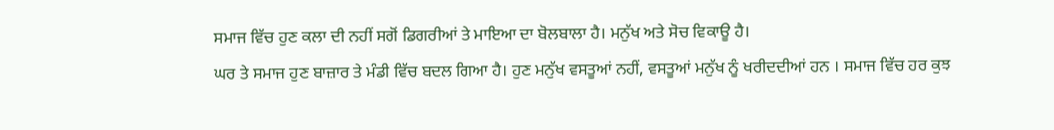ਸਮਾਜ ਵਿੱਚ ਹੁਣ ਕਲਾ ਦੀ ਨਹੀਂ ਸਗੋਂ ਡਿਗਰੀਆਂ ਤੇ ਮਾਇਆ ਦਾ ਬੋਲਬਾਲਾ ਹੈ। ਮਨੁੱਖ ਅਤੇ ਸੋਚ ਵਿਕਾਊ ਹੈ।
ਘਰ ਤੇ ਸਮਾਜ ਹੁਣ ਬਾਜ਼ਾਰ ਤੇ ਮੰਡੀ ਵਿੱਚ ਬਦਲ ਗਿਆ ਹੈ। ਹੁਣ ਮਨੁੱਖ ਵਸਤੂਆਂ ਨਹੀਂ, ਵਸਤੂਆਂ ਮਨੁੱਖ ਨੂੰ ਖਰੀਦਦੀਆਂ ਹਨ । ਸਮਾਜ ਵਿੱਚ ਹਰ ਕੁਝ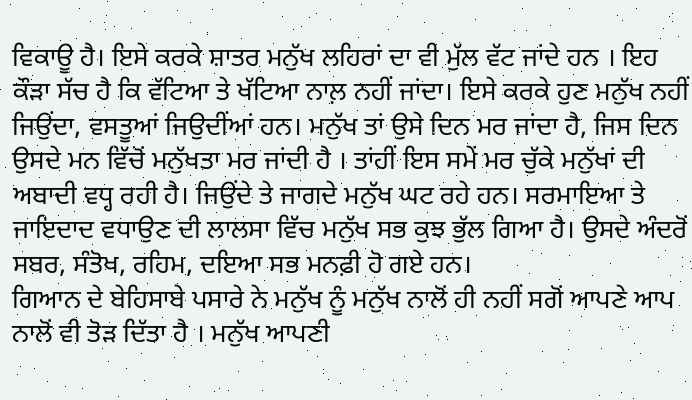ਵਿਕਾਊ ਹੈ। ਇਸੇ ਕਰਕੇ ਸ਼ਾਤਰ ਮਨੁੱਖ ਲਹਿਰਾਂ ਦਾ ਵੀ ਮੁੱਲ ਵੱਟ ਜਾਂਦੇ ਹਨ । ਇਹ ਕੌੜਾ ਸੱਚ ਹੈ ਕਿ ਵੱਟਿਆ ਤੇ ਖੱਟਿਆ ਨਾਲ਼ ਨਹੀਂ ਜਾਂਦਾ। ਇਸੇ ਕਰਕੇ ਹੁਣ ਮਨੁੱਖ ਨਹੀਂ ਜਿਉਂਦਾ, ਵਸਤੂਆਂ ਜਿਉਦੀਂਆਂ ਹਨ। ਮਨੁੱਖ ਤਾਂ ਉਸੇ ਦਿਨ ਮਰ ਜਾਂਦਾ ਹੈ, ਜਿਸ ਦਿਨ ਉਸਦੇ ਮਨ ਵਿੱਚੋਂ ਮਨੁੱਖਤਾ ਮਰ ਜਾਂਦੀ ਹੈ । ਤਾਂਹੀਂ ਇਸ ਸਮੇਂ ਮਰ ਚੁੱਕੇ ਮਨੁੱਖਾਂ ਦੀ ਅਬਾਦੀ ਵਧ੍ਹ ਰਹੀ ਹੈ। ਜਿਉਂਦੇ ਤੇ ਜਾਗਦੇ ਮਨੁੱਖ ਘਟ ਰਹੇ ਹਨ। ਸਰਮਾਇਆ ਤੇ ਜਾਇਦਾਦ ਵਧਾਉਣ ਦੀ ਲਾਲਸਾ ਵਿੱਚ ਮਨੁੱਖ ਸਭ ਕੁਝ ਭੁੱਲ ਗਿਆ ਹੈ। ਉਸਦੇ ਅੰਦਰੋਂ ਸਬਰ, ਸੰਤੋਖ, ਰਹਿਮ, ਦਇਆ ਸਭ ਮਨਫ਼ੀ ਹੋ ਗਏ ਹਨ।
ਗਿਆਨ ਦੇ ਬੇਹਿਸਾਬੇ ਪਸਾਰੇ ਨੇ ਮਨੁੱਖ ਨੂੰ ਮਨੁੱਖ ਨਾਲੋਂ ਹੀ ਨਹੀਂ ਸਗੋਂ ਆਪਣੇ ਆਪ ਨਾਲੋਂ ਵੀ ਤੋੜ ਦਿੱਤਾ ਹੈ । ਮਨੁੱਖ ਆਪਣੀ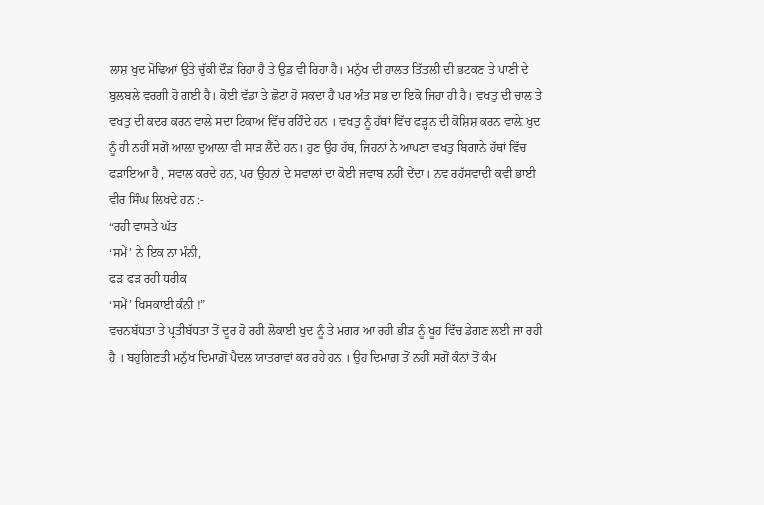ਲਾਸ਼ ਖੁਦ ਮੋਢਿਆਂ ਉਤੇ ਚੁੱਕੀ ਦੌੜ ਰਿਹਾ ਹੈ ਤੇ ਉਡ ਵੀ ਰਿਹਾ ਹੈ। ਮਨੁੱਖ ਦੀ ਹਾਲਤ ਤਿੱਤਲੀ ਦੀ ਭਟਕਣ ਤੇ ਪਾਣੀ ਦੇ ਬੁਲਬਲੇ ਵਰਗੀ ਹੋ ਗਈ ਹੈ। ਕੋਈ ਵੱਡਾ ਤੇ ਛੋਟਾ ਹੋ ਸਕਦਾ ਹੈ ਪਰ ਅੰਤ ਸਭ ਦਾ ਇਕੋ ਜਿਹਾ ਹੀ ਹੈ। ਵਖਤੁ ਦੀ ਚਾਲ ਤੇ ਵਖਤੁ ਦੀ ਕਦਰ ਕਰਨ ਵਾਲੇ ਸਦਾ ਟਿਕਾਅ ਵਿੱਚ ਰਹਿੰਦੇ ਹਨ । ਵਖਤੁ ਨੂੰ ਹੱਥਾਂ ਵਿੱਚ ਫੜ੍ਹਨ ਦੀ ਕੋਸ਼ਿਸ਼ ਕਰਨ ਵਾਲ਼ੇ ਖੁਦ ਨੂੰ ਹੀ ਨਹੀਂ ਸਗੋਂ ਆਲ਼ਾ ਦੁਆਲ਼ਾ ਵੀ ਸਾੜ ਲੈਂਦੇ ਹਨ। ਹੁਣ ਉਹ ਹੱਥ, ਜਿਹਨਾਂ ਨੇ ਆਪਣਾ ਵਖਤੁ ਬਿਗਾਨੇ ਹੱਥਾਂ ਵਿੱਚ ਫੜਾਇਆ ਹੈ , ਸਵਾਲ ਕਰਦੇ ਹਨ, ਪਰ ਉਹਨਾਂ ਦੇ ਸਵਾਲਾਂ ਦਾ ਕੋਈ ਜਵਾਬ ਨਹੀਂ ਦੇਂਦਾ। ਨਵ ਰਹੱਸਵਾਦੀ ਕਵੀ ਭਾਈ ਵੀਰ ਸਿੰਘ ਲਿਖਦੇ ਹਨ :-
“ਰਹੀ ਵਾਸਤੇ ਘੱਤ
‘ਸਮੇਂ’ ਨੇ ਇਕ ਨਾ ਮੰਨੀ,
ਫੜ ਫੜ ਰਹੀ ਧਰੀਕ
‘ਸਮੇਂ’ ਖਿਸਕਾਈ ਕੰਨੀ !”
ਵਚਨਬੱਧਤਾ ਤੇ ਪ੍ਰਤੀਬੱਧਤਾ ਤੋਂ ਦੂਰ ਹੋ ਰਹੀ ਲੋਕਾਈ ਖੁਦ ਨੂੰ ਤੇ ਮਗਰ ਆ ਰਹੀ ਭੀੜ ਨੂੰ ਖੂਹ ਵਿੱਚ ਡੇਗਣ ਲਈ ਜਾ ਰਹੀ ਹੈ । ਬਹੁਗਿਣਤੀ ਮਨੁੱਖ ਦਿਮਾਗ਼ੋਂ ਪੈਦਲ ਯਾਤਰਾਵਾਂ ਕਰ ਰਹੇ ਹਨ । ਉਹ ਦਿਮਾਗ਼ ਤੋਂ ਨਹੀਂ ਸਗੋਂ ਕੰਨਾਂ ਤੋਂ ਕੰਮ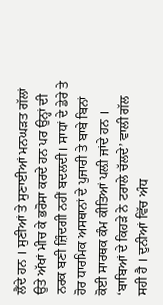ਲੈਂਦੇ ਹਨ । ਸੁਣੀਆਂ ਤੇ ਸੁਣਾਈਆਂ ਮਨਘੜਤ ਗੱਲਾਂ ਉਤੇ ਅੱਖਾਂ ਮੀਚ ਕੇ ਭਰੋਸਾ ਕਰਦੇ ਹਨ ਪਰ ਉਨ੍ਹਾਂ ਦੀ ਨਰਕ ਬਣੀ ਜ਼ਿੰਦਗੀ ਨਹੀਂ ਬਦਲਦੀ। ਸਾਧਾਂ ਦੇ ਡੇਰੇ ਤੇ ਹੋਰ ਧਾਰਮਿਕ ਅਸਥਾਨਾਂ ਦੇ ਪੁਜਾਰੀ ਤੇ ਬਾਬੇ ਬਿਨਾਂ ਕੋਈ ਸਾਰਥਕ ਕੰਮ ਕੀਤਿਆਂ ਪਲ਼ੀ ਜਾਂਦੇ ਹਨ । ‘ਬਾਬਿਆਂ ਦੇ ਕਿਹੜੇ ਨੇ ਟਰਾਲੇ ਚੱਲਦੇ’ ਵਾਲੀ ਗੱਲ ਸਹੀ ਹੈ । ਦੁਨੀਆਂ ਵਿੱਚ ਅੰਧ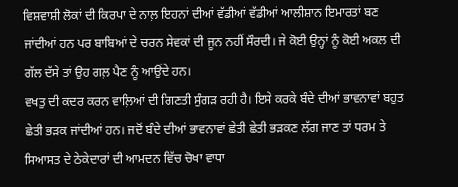ਵਿਸ਼ਵਾਸ਼ੀ ਲੋਕਾਂ ਦੀ ਕਿਰਪਾ ਦੇ ਨਾਲ਼ ਇਹਨਾਂ ਦੀਆਂ ਵੱਡੀਆਂ ਵੱਡੀਆਂ ਆਲੀਸ਼ਾਨ ਇਮਾਰਤਾਂ ਬਣ ਜਾਂਦੀਆਂ ਹਨ ਪਰ ਬਾਬਿਆਂ ਦੇ ਚਰਨ ਸੇਵਕਾਂ ਦੀ ਜੂਨ ਨਹੀਂ ਸੌਰਦੀ। ਜੇ ਕੋਈ ਉਨ੍ਹਾਂ ਨੂੰ ਕੋਈ ਅਕਲ ਦੀ ਗੱਲ ਦੱਸੇ ਤਾਂ ਉਹ ਗਲ਼ ਪੈਣ ਨੂੰ ਆਉਂਦੇ ਹਨ।
ਵਖਤੁ ਦੀ ਕਦਰ ਕਰਨ ਵਾਲ਼ਿਆਂ ਦੀ ਗਿਣਤੀ ਸੁੰਗੜ ਰਹੀ ਹੈ। ਇਸੇ ਕਰਕੇ ਬੰਦੇ ਦੀਆਂ ਭਾਵਨਾਵਾਂ ਬਹੁਤ ਛੇਤੀ ਭੜਕ ਜਾਂਦੀਆਂ ਹਨ। ਜਦੋਂ ਬੰਦੇ ਦੀਆਂ ਭਾਵਨਾਵਾਂ ਛੇਤੀ ਛੇਤੀ ਭੜਕਣ ਲੱਗ ਜਾਣ ਤਾਂ ਧਰਮ ਤੇ ਸਿਆਸਤ ਦੇ ਠੇਕੇਦਾਰਾਂ ਦੀ ਆਮਦਨ ਵਿੱਚ ਚੋਖਾ ਵਾਧਾ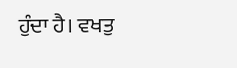ਹੁੰਦਾ ਹੈ। ਵਖਤੁ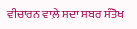ਵੀਚਾਰਨ ਵਾਲ਼ੇ ਸਦਾ ਸਬਰ ਸੰਤੋਖ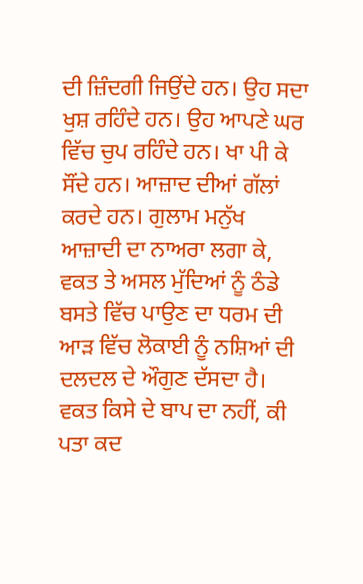ਦੀ ਜ਼ਿੰਦਗੀ ਜਿਉਂਦੇ ਹਨ। ਉਹ ਸਦਾ ਖੁਸ਼ ਰਹਿੰਦੇ ਹਨ। ਉਹ ਆਪਣੇ ਘਰ ਵਿੱਚ ਚੁਪ ਰਹਿੰਦੇ ਹਨ। ਖਾ ਪੀ ਕੇ ਸੌਂਦੇ ਹਨ। ਆਜ਼ਾਦ ਦੀਆਂ ਗੱਲਾਂ ਕਰਦੇ ਹਨ। ਗੁਲਾਮ ਮਨੁੱਖ ਆਜ਼ਾਦੀ ਦਾ ਨਾਅਰਾ ਲਗਾ ਕੇ, ਵਕਤ ਤੇ ਅਸਲ ਮੁੱਦਿਆਂ ਨੂੰ ਠੰਡੇ ਬਸਤੇ ਵਿੱਚ ਪਾਉਣ ਦਾ ਧਰਮ ਦੀ ਆੜ ਵਿੱਚ ਲੋਕਾਈ ਨੂੰ ਨਸ਼ਿਆਂ ਦੀ ਦਲਦਲ ਦੇ ਔਗੁਣ ਦੱਸਦਾ ਹੈ। ਵਕਤ ਕਿਸੇ ਦੇ ਬਾਪ ਦਾ ਨਹੀਂ, ਕੀ ਪਤਾ ਕਦ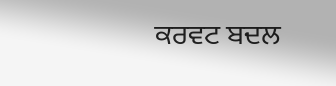ਕਰਵਟ ਬਦਲ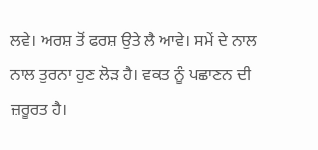ਲਵੇ। ਅਰਸ਼ ਤੋਂ ਫਰਸ਼ ਉਤੇ ਲੈ ਆਵੇ। ਸਮੇਂ ਦੇ ਨਾਲ ਨਾਲ ਤੁਰਨਾ ਹੁਣ ਲੋੜ ਹੈ। ਵਕਤ ਨੂੰ ਪਛਾਣਨ ਦੀ ਜ਼ਰੂਰਤ ਹੈ।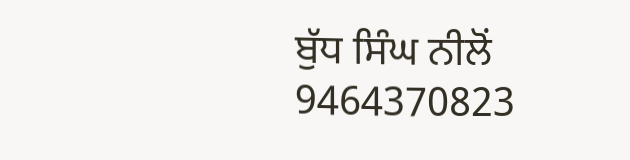ਬੁੱਧ ਸਿੰਘ ਨੀਲੋਂ
9464370823